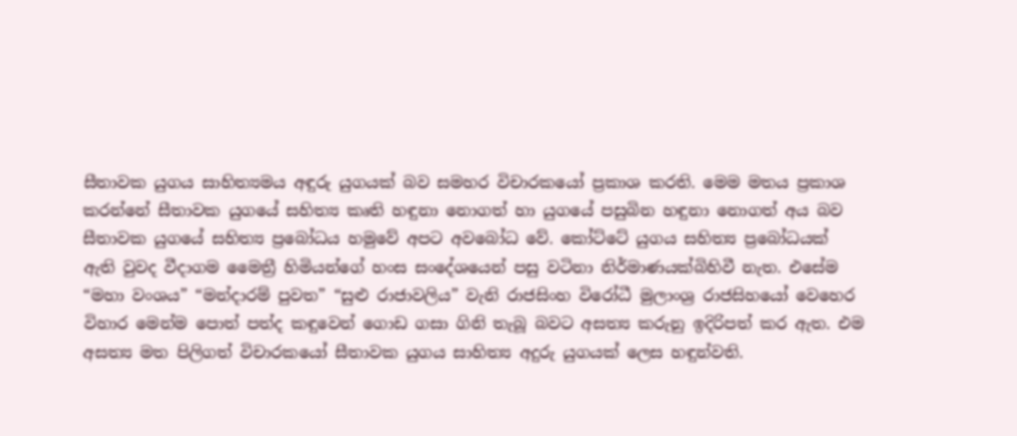සීතාවක යුගය සාහිත්‍යමය අඳුරු යුගයක් බව සමහර විචාරකයෝ ප්‍රකාශ කරති. මෙම මතය ප්‍රකාශ කරන්නේ සීතාවක යුගයේ සහිත්‍ය කෘති හඳුනා නොගත් හා යුගයේ පසුබින හඳුනා නොගත් අය බව සීතාවක යුගයේ සහිත්‍ය ප්‍රබෝධය හමුවේ අපට අවබෝධ වේ. කෝට්ටේ යුගය සහිත්‍ය ප්‍රබෝධයක් ඇති වුවද වීදාගම මෛත්‍රී හිමියන්ගේ හංස සංදේශයෙන් පසු වටිනා නිර්මාණයක්බිහිවී නැත. එසේම “මහා වංශය” “මන්දාරම් පුවත” “සුළු රාජාවලිය” වැනි රාජසිංහ විරෝධී මුලාංශ්‍ර රාජසිහයෝ වෙහෙර විහාර මෙන්ම පොත් පත්ද කඳුවෙන් ගොඩ ගසා ගිනි තැබූ බවට අසත්‍ය කරුනු ඉදිරිපත් කර ඇත. එම අසත්‍ය මත පිලිගත් විචාරකයෝ සීතාවක යුගය සාහිත්‍ය අදුරු යුගයක් ලෙස හඳුන්වති.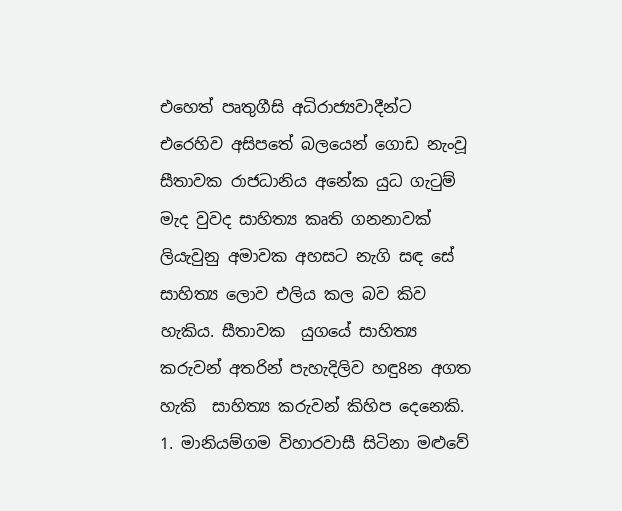එහෙත් පෘතුගීසි අධිරාජ්‍යවාදීන්ට එරෙහිව අසිපතේ බලයෙන් ගොඩ නැංවූ සීතාවක රාජධානිය අනේක යුධ ගැ‍ටුම් මැද වුවද සාහිත්‍ය කෘති ගනනාවක් ලියැවුනු අමාවක අහසට නැගි සඳ සේ සාහිත්‍ය ලොව එලිය කල බව කිව හැකිය. සීතාවක  යුගයේ සාහිත්‍ය කරුවන් අතරින් පැහැදිලිව හඳු8න අගත හැකි  සාහිත්‍ය කරුවන් කිහිප දෙනෙකි.
1. මානියම්ගම විහාරවාසී සිටිනා මළුවේ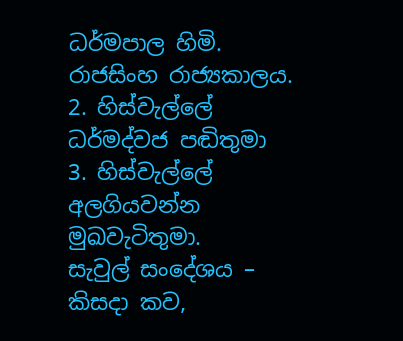ධර්මපාල හිමි.
රාජසිංහ රාජ්‍යකාලය.
2. හිස්වැල්ලේ ධර්මද්වජ පඬිතුමා
3. හිස්වැල්ලේ අලගියවන්න මුඛවැටිතුමා.
සැවුල් සංදේශය – කිසදා කව,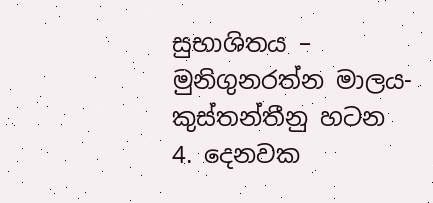සුභාශිතය – මුනිගුනරත්න මාලය- කුස්තන්තීනු හටන
4. දෙනවක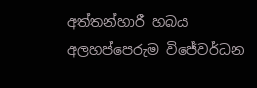අත්තන්හාරී හබය අලහප්පෙරුම විජේවර්ධන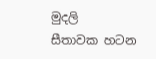මුදලි
සීතාවක හටන